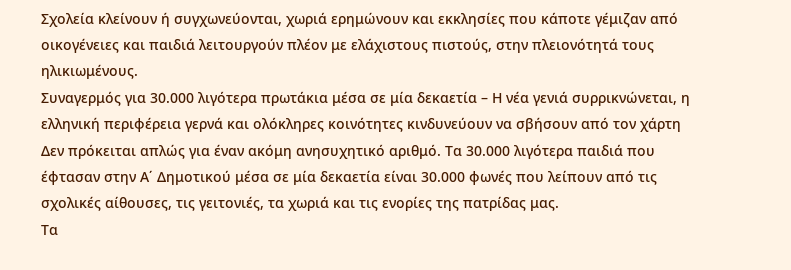Σχολεία κλείνουν ή συγχωνεύονται, χωριά ερημώνουν και εκκλησίες που κάποτε γέμιζαν από οικογένειες και παιδιά λειτουργούν πλέον με ελάχιστους πιστούς, στην πλειονότητά τους ηλικιωμένους.
Συναγερμός για 30.000 λιγότερα πρωτάκια μέσα σε μία δεκαετία – Η νέα γενιά συρρικνώνεται, η ελληνική περιφέρεια γερνά και ολόκληρες κοινότητες κινδυνεύουν να σβήσουν από τον χάρτη
Δεν πρόκειται απλώς για έναν ακόμη ανησυχητικό αριθμό. Τα 30.000 λιγότερα παιδιά που έφτασαν στην Α΄ Δημοτικού μέσα σε μία δεκαετία είναι 30.000 φωνές που λείπουν από τις σχολικές αίθουσες, τις γειτονιές, τα χωριά και τις ενορίες της πατρίδας μας.
Τα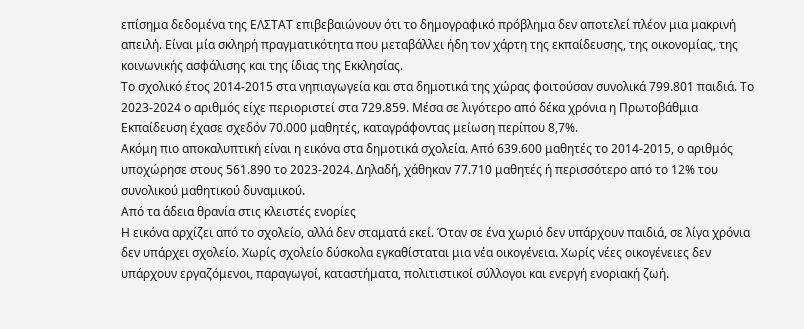επίσημα δεδομένα της ΕΛΣΤΑΤ επιβεβαιώνουν ότι το δημογραφικό πρόβλημα δεν αποτελεί πλέον μια μακρινή απειλή. Είναι μία σκληρή πραγματικότητα που μεταβάλλει ήδη τον χάρτη της εκπαίδευσης, της οικονομίας, της κοινωνικής ασφάλισης και της ίδιας της Εκκλησίας.
Το σχολικό έτος 2014-2015 στα νηπιαγωγεία και στα δημοτικά της χώρας φοιτούσαν συνολικά 799.801 παιδιά. Το 2023-2024 ο αριθμός είχε περιοριστεί στα 729.859. Μέσα σε λιγότερο από δέκα χρόνια η Πρωτοβάθμια Εκπαίδευση έχασε σχεδόν 70.000 μαθητές, καταγράφοντας μείωση περίπου 8,7%.
Ακόμη πιο αποκαλυπτική είναι η εικόνα στα δημοτικά σχολεία. Από 639.600 μαθητές το 2014-2015, ο αριθμός υποχώρησε στους 561.890 το 2023-2024. Δηλαδή, χάθηκαν 77.710 μαθητές ή περισσότερο από το 12% του συνολικού μαθητικού δυναμικού.
Από τα άδεια θρανία στις κλειστές ενορίες
Η εικόνα αρχίζει από το σχολείο, αλλά δεν σταματά εκεί. Όταν σε ένα χωριό δεν υπάρχουν παιδιά, σε λίγα χρόνια δεν υπάρχει σχολείο. Χωρίς σχολείο δύσκολα εγκαθίσταται μια νέα οικογένεια. Χωρίς νέες οικογένειες δεν υπάρχουν εργαζόμενοι, παραγωγοί, καταστήματα, πολιτιστικοί σύλλογοι και ενεργή ενοριακή ζωή.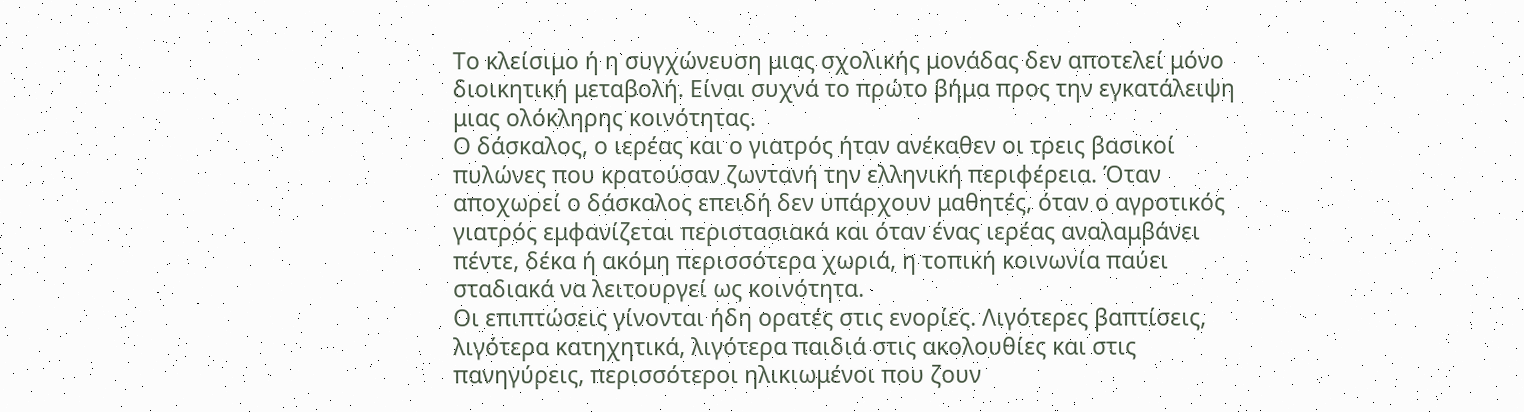Το κλείσιμο ή η συγχώνευση μιας σχολικής μονάδας δεν αποτελεί μόνο διοικητική μεταβολή. Είναι συχνά το πρώτο βήμα προς την εγκατάλειψη μιας ολόκληρης κοινότητας.
Ο δάσκαλος, ο ιερέας και ο γιατρός ήταν ανέκαθεν οι τρεις βασικοί πυλώνες που κρατούσαν ζωντανή την ελληνική περιφέρεια. Όταν αποχωρεί ο δάσκαλος επειδή δεν υπάρχουν μαθητές, όταν ο αγροτικός γιατρός εμφανίζεται περιστασιακά και όταν ένας ιερέας αναλαμβάνει πέντε, δέκα ή ακόμη περισσότερα χωριά, η τοπική κοινωνία παύει σταδιακά να λειτουργεί ως κοινότητα.
Οι επιπτώσεις γίνονται ήδη ορατές στις ενορίες. Λιγότερες βαπτίσεις, λιγότερα κατηχητικά, λιγότερα παιδιά στις ακολουθίες και στις πανηγύρεις, περισσότεροι ηλικιωμένοι που ζουν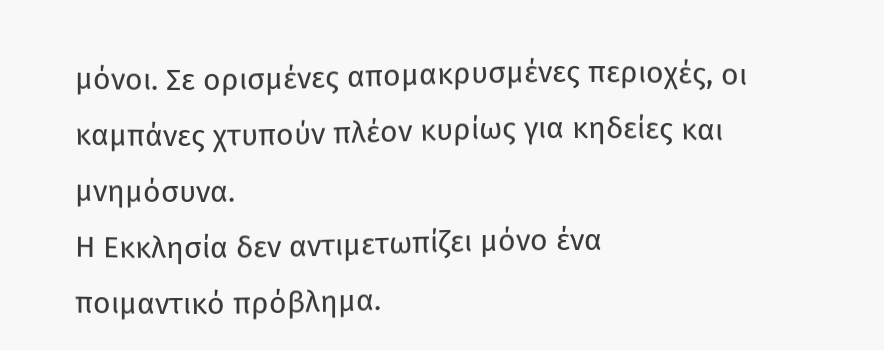μόνοι. Σε ορισμένες απομακρυσμένες περιοχές, οι καμπάνες χτυπούν πλέον κυρίως για κηδείες και μνημόσυνα.
Η Εκκλησία δεν αντιμετωπίζει μόνο ένα ποιμαντικό πρόβλημα.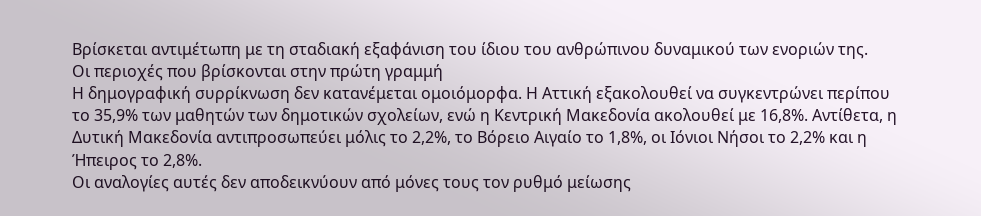Βρίσκεται αντιμέτωπη με τη σταδιακή εξαφάνιση του ίδιου του ανθρώπινου δυναμικού των ενοριών της.
Οι περιοχές που βρίσκονται στην πρώτη γραμμή
Η δημογραφική συρρίκνωση δεν κατανέμεται ομοιόμορφα. Η Αττική εξακολουθεί να συγκεντρώνει περίπου το 35,9% των μαθητών των δημοτικών σχολείων, ενώ η Κεντρική Μακεδονία ακολουθεί με 16,8%. Αντίθετα, η Δυτική Μακεδονία αντιπροσωπεύει μόλις το 2,2%, το Βόρειο Αιγαίο το 1,8%, οι Ιόνιοι Νήσοι το 2,2% και η Ήπειρος το 2,8%.
Οι αναλογίες αυτές δεν αποδεικνύουν από μόνες τους τον ρυθμό μείωσης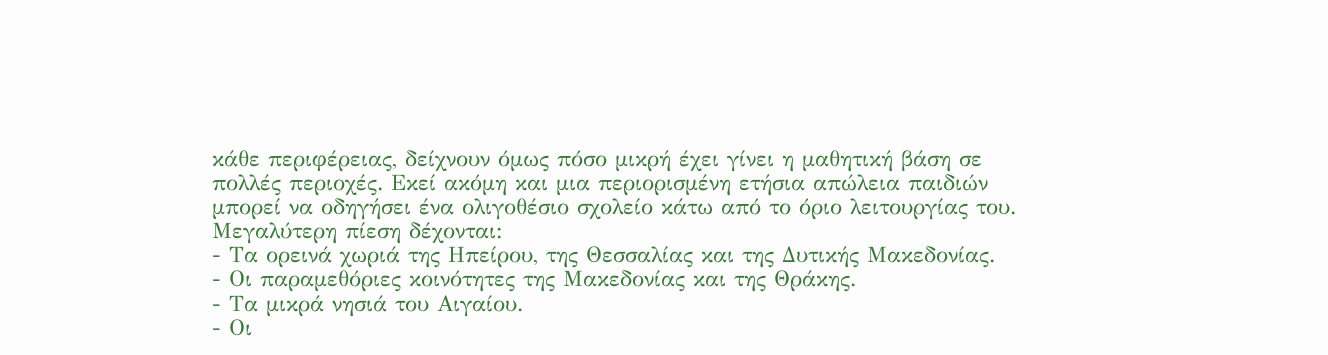κάθε περιφέρειας, δείχνουν όμως πόσο μικρή έχει γίνει η μαθητική βάση σε πολλές περιοχές. Εκεί ακόμη και μια περιορισμένη ετήσια απώλεια παιδιών μπορεί να οδηγήσει ένα ολιγοθέσιο σχολείο κάτω από το όριο λειτουργίας του.
Μεγαλύτερη πίεση δέχονται:
- Τα ορεινά χωριά της Ηπείρου, της Θεσσαλίας και της Δυτικής Μακεδονίας.
- Οι παραμεθόριες κοινότητες της Μακεδονίας και της Θράκης.
- Τα μικρά νησιά του Αιγαίου.
- Οι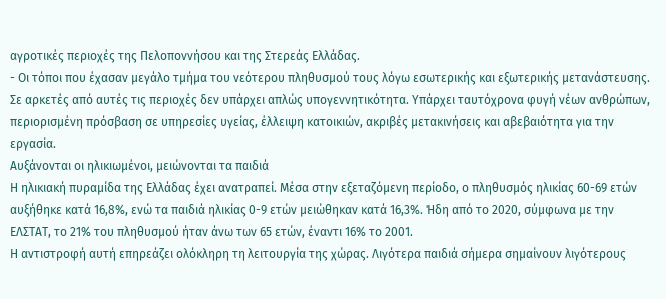αγροτικές περιοχές της Πελοποννήσου και της Στερεάς Ελλάδας.
- Οι τόποι που έχασαν μεγάλο τμήμα του νεότερου πληθυσμού τους λόγω εσωτερικής και εξωτερικής μετανάστευσης.
Σε αρκετές από αυτές τις περιοχές δεν υπάρχει απλώς υπογεννητικότητα. Υπάρχει ταυτόχρονα φυγή νέων ανθρώπων, περιορισμένη πρόσβαση σε υπηρεσίες υγείας, έλλειψη κατοικιών, ακριβές μετακινήσεις και αβεβαιότητα για την εργασία.
Αυξάνονται οι ηλικιωμένοι, μειώνονται τα παιδιά
Η ηλικιακή πυραμίδα της Ελλάδας έχει ανατραπεί. Μέσα στην εξεταζόμενη περίοδο, ο πληθυσμός ηλικίας 60-69 ετών αυξήθηκε κατά 16,8%, ενώ τα παιδιά ηλικίας 0-9 ετών μειώθηκαν κατά 16,3%. Ήδη από το 2020, σύμφωνα με την ΕΛΣΤΑΤ, το 21% του πληθυσμού ήταν άνω των 65 ετών, έναντι 16% το 2001.
Η αντιστροφή αυτή επηρεάζει ολόκληρη τη λειτουργία της χώρας. Λιγότερα παιδιά σήμερα σημαίνουν λιγότερους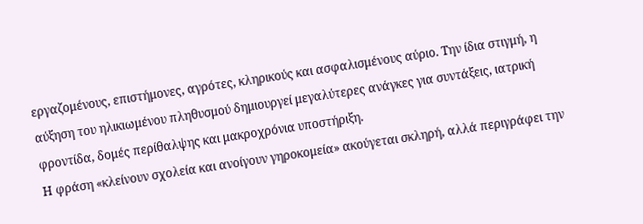εργαζομένους, επιστήμονες, αγρότες, κληρικούς και ασφαλισμένους αύριο. Την ίδια στιγμή, η αύξηση του ηλικιωμένου πληθυσμού δημιουργεί μεγαλύτερες ανάγκες για συντάξεις, ιατρική φροντίδα, δομές περίθαλψης και μακροχρόνια υποστήριξη.
Η φράση «κλείνουν σχολεία και ανοίγουν γηροκομεία» ακούγεται σκληρή, αλλά περιγράφει την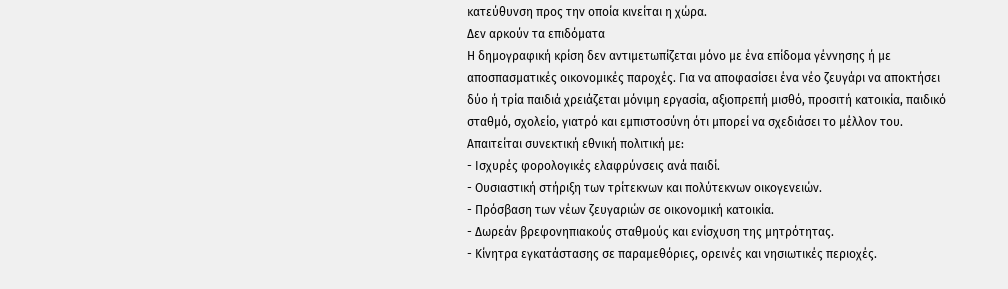κατεύθυνση προς την οποία κινείται η χώρα.
Δεν αρκούν τα επιδόματα
Η δημογραφική κρίση δεν αντιμετωπίζεται μόνο με ένα επίδομα γέννησης ή με αποσπασματικές οικονομικές παροχές. Για να αποφασίσει ένα νέο ζευγάρι να αποκτήσει δύο ή τρία παιδιά χρειάζεται μόνιμη εργασία, αξιοπρεπή μισθό, προσιτή κατοικία, παιδικό σταθμό, σχολείο, γιατρό και εμπιστοσύνη ότι μπορεί να σχεδιάσει το μέλλον του.
Απαιτείται συνεκτική εθνική πολιτική με:
- Ισχυρές φορολογικές ελαφρύνσεις ανά παιδί.
- Ουσιαστική στήριξη των τρίτεκνων και πολύτεκνων οικογενειών.
- Πρόσβαση των νέων ζευγαριών σε οικονομική κατοικία.
- Δωρεάν βρεφονηπιακούς σταθμούς και ενίσχυση της μητρότητας.
- Κίνητρα εγκατάστασης σε παραμεθόριες, ορεινές και νησιωτικές περιοχές.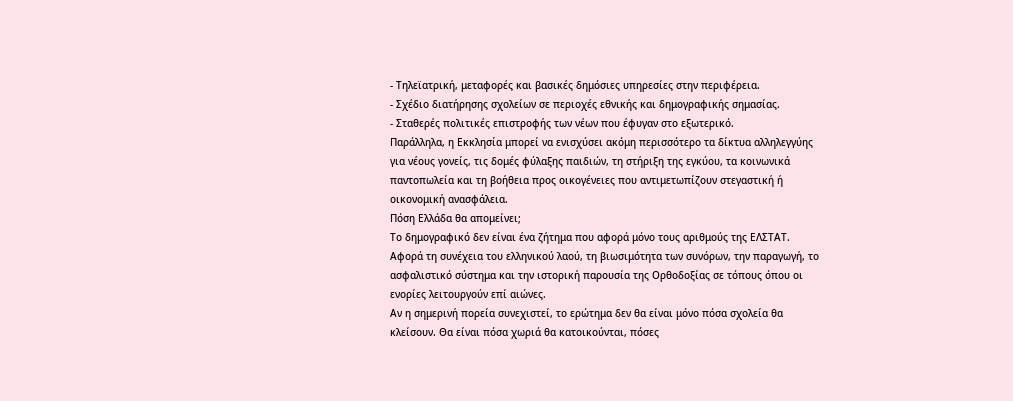- Τηλεϊατρική, μεταφορές και βασικές δημόσιες υπηρεσίες στην περιφέρεια.
- Σχέδιο διατήρησης σχολείων σε περιοχές εθνικής και δημογραφικής σημασίας.
- Σταθερές πολιτικές επιστροφής των νέων που έφυγαν στο εξωτερικό.
Παράλληλα, η Εκκλησία μπορεί να ενισχύσει ακόμη περισσότερο τα δίκτυα αλληλεγγύης για νέους γονείς, τις δομές φύλαξης παιδιών, τη στήριξη της εγκύου, τα κοινωνικά παντοπωλεία και τη βοήθεια προς οικογένειες που αντιμετωπίζουν στεγαστική ή οικονομική ανασφάλεια.
Πόση Ελλάδα θα απομείνει;
Το δημογραφικό δεν είναι ένα ζήτημα που αφορά μόνο τους αριθμούς της ΕΛΣΤΑΤ. Αφορά τη συνέχεια του ελληνικού λαού, τη βιωσιμότητα των συνόρων, την παραγωγή, το ασφαλιστικό σύστημα και την ιστορική παρουσία της Ορθοδοξίας σε τόπους όπου οι ενορίες λειτουργούν επί αιώνες.
Αν η σημερινή πορεία συνεχιστεί, το ερώτημα δεν θα είναι μόνο πόσα σχολεία θα κλείσουν. Θα είναι πόσα χωριά θα κατοικούνται, πόσες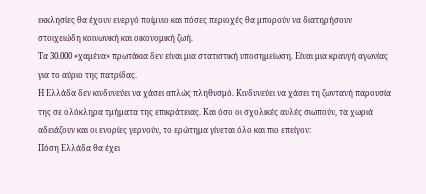εκκλησίες θα έχουν ενεργό ποίμνιο και πόσες περιοχές θα μπορούν να διατηρήσουν στοιχειώδη κοινωνική και οικονομική ζωή.
Τα 30.000 «χαμένα» πρωτάκια δεν είναι μια στατιστική υποσημείωση. Είναι μια κραυγή αγωνίας για το αύριο της πατρίδας.
Η Ελλάδα δεν κινδυνεύει να χάσει απλώς πληθυσμό. Κινδυνεύει να χάσει τη ζωντανή παρουσία της σε ολόκληρα τμήματα της επικράτειας. Και όσο οι σχολικές αυλές σιωπούν, τα χωριά αδειάζουν και οι ενορίες γερνούν, το ερώτημα γίνεται όλο και πιο επείγον:
Πόση Ελλάδα θα έχει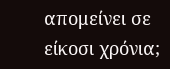απομείνει σε είκοσι χρόνια;